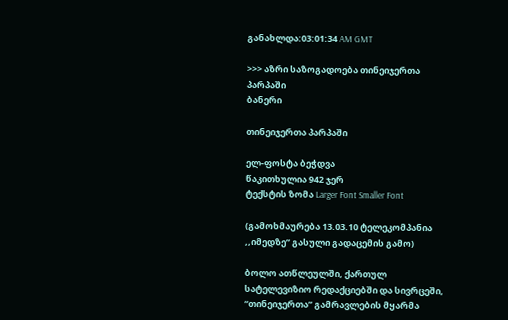განახლდა:03:01:34 AM GMT

>>> აზრი საზოგადოება თინეიჯერთა პარპაში
ბანერი

თინეიჯერთა პარპაში

ელ-ფოსტა ბეჭდვა
წაკითხულია 942 ჯერ
ტექსტის ზომა Larger Font Smaller Font

(გამოხმაურება 13.03.10 ტელეკომპანია ,,იმედზე” გასული გადაცემის გამო)

ბოლო ათწლეულში, ქართულ სატელევიზიო რედაქციებში და სივრცეში, “თინეიჯერთა” გამრავლების მყარმა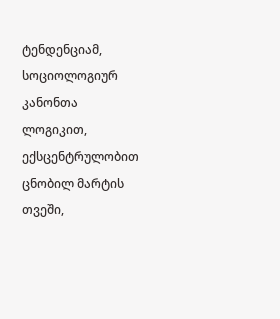ტენდენციამ, სოციოლოგიურ კანონთა ლოგიკით, ექსცენტრულობით ცნობილ მარტის თვეში,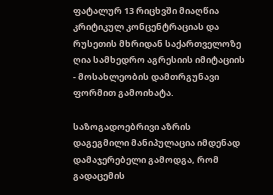ფატალურ 13 რიცხვში მიაღწია კრიტიკულ კონცენტრაციას და რუსეთის მხრიდან საქართველოზე ღია სამხედრო აგრესიის იმიტაციის - მოსახლეობის დამთრგუნავი ფორმით გამოიხატა.

საზოგადოებრივი აზრის დაგეგმილი მანიპულაცია იმდენად დამაჯერებელი გამოდგა, რომ გადაცემის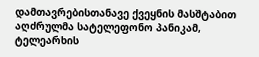დამთავრებისთანავე ქვეყნის მასშტაბით აღძრულმა სატელეფონო პანიკამ, ტელეარხის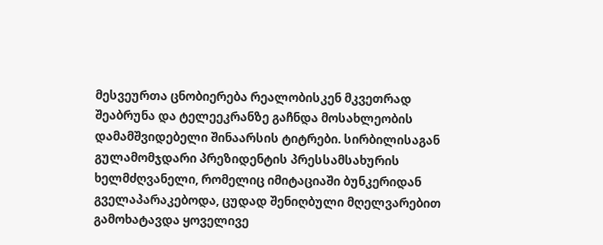მესვეურთა ცნობიერება რეალობისკენ მკვეთრად შეაბრუნა და ტელეეკრანზე გაჩნდა მოსახლეობის დამამშვიდებელი შინაარსის ტიტრები. სირბილისაგან გულამომჯდარი პრეზიდენტის პრესსამსახურის ხელმძღვანელი, რომელიც იმიტაციაში ბუნკერიდან გველაპარაკებოდა, ცუდად შენიღბული მღელვარებით გამოხატავდა ყოველივე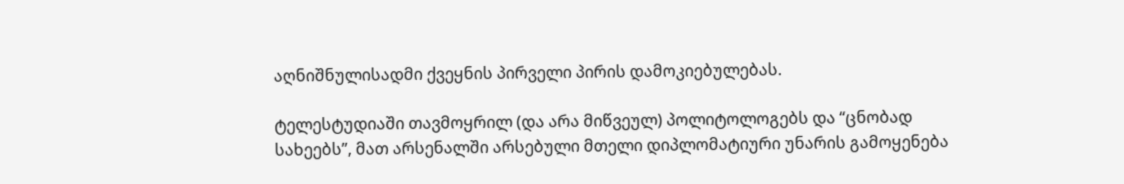აღნიშნულისადმი ქვეყნის პირველი პირის დამოკიებულებას.

ტელესტუდიაში თავმოყრილ (და არა მიწვეულ) პოლიტოლოგებს და “ცნობად სახეებს”, მათ არსენალში არსებული მთელი დიპლომატიური უნარის გამოყენება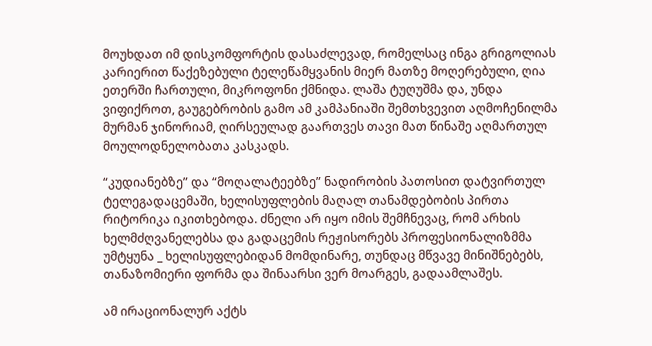მოუხდათ იმ დისკომფორტის დასაძლევად, რომელსაც ინგა გრიგოლიას კარიერით წაქეზებული ტელეწამყვანის მიერ მათზე მოღერებული, ღია ეთერში ჩართული, მიკროფონი ქმნიდა. ლაშა ტუღუშმა და, უნდა ვიფიქროთ, გაუგებრობის გამო ამ კამპანიაში შემთხვევით აღმოჩენილმა მურმან ჯინორიამ, ღირსეულად გაართვეს თავი მათ წინაშე აღმართულ მოულოდნელობათა კასკადს.

“კუდიანებზე” და “მოღალატეებზე” ნადირობის პათოსით დატვირთულ ტელეგადაცემაში, ხელისუფლების მაღალ თანამდებობის პირთა რიტორიკა იკითხებოდა. ძნელი არ იყო იმის შემჩნევაც, რომ არხის ხელმძღვანელებსა და გადაცემის რეჟისორებს პროფესიონალიზმმა უმტყუნა _ ხელისუფლებიდან მომდინარე, თუნდაც მწვავე მინიშნებებს, თანაზომიერი ფორმა და შინაარსი ვერ მოარგეს, გადაამლაშეს.

ამ ირაციონალურ აქტს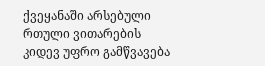ქვეყანაში არსებული რთული ვითარების კიდევ უფრო გამწვავება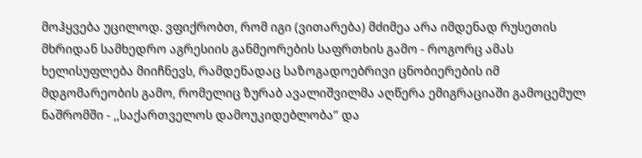მოჰყვება უცილოდ. ვფიქრობთ, რომ იგი (ვითარება) მძიმეა არა იმდენად რუსეთის მხრიდან სამხედრო აგრესიის განმეორების საფრთხის გამო - როგორც ამას ხელისუფლება მიიჩნევს, რამდენადაც საზოგადოებრივი ცნობიერების იმ მდგომარეობის გამო, რომელიც ზურაბ ავალიშვილმა აღწერა ემიგრაციაში გამოცემულ ნაშრომში - ,,საქართველოს დამოუკიდებლობა” და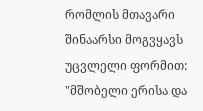რომლის მთავარი შინაარსი მოგვყავს უცვლელი ფორმით: "მშობელი ერისა და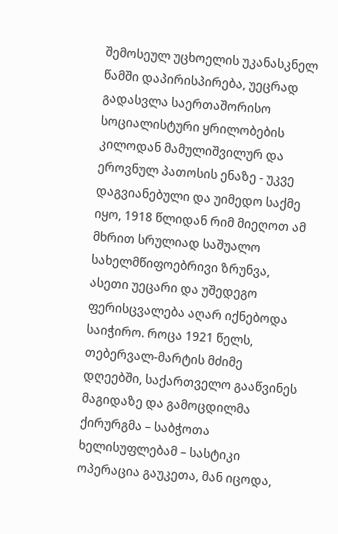შემოსეულ უცხოელის უკანასკნელ წამში დაპირისპირება, უეცრად გადასვლა საერთაშორისო სოციალისტური ყრილობების კილოდან მამულიშვილურ და ეროვნულ პათოსის ენაზე - უკვე დაგვიანებული და უიმედო საქმე იყო, 1918 წლიდან რიმ მიეღოთ ამ მხრით სრულიად საშუალო სახელმწიფოებრივი ზრუნვა, ასეთი უეცარი და უშედეგო ფერისცვალება აღარ იქნებოდა საიჭირო. როცა 1921 წელს, თებერვალ-მარტის მძიმე დღეებში, საქართველო გააწვინეს მაგიდაზე და გამოცდილმა ქირურგმა – საბჭოთა ხელისუფლებამ – სასტიკი ოპერაცია გაუკეთა, მან იცოდა,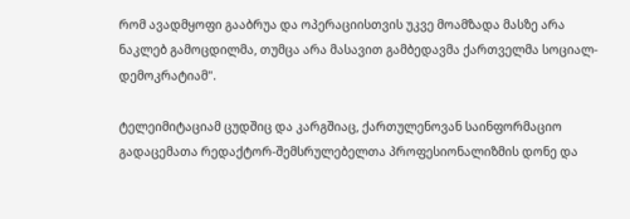რომ ავადმყოფი გააბრუა და ოპერაციისთვის უკვე მოამზადა მასზე არა ნაკლებ გამოცდილმა, თუმცა არა მასავით გამბედავმა ქართველმა სოციალ-დემოკრატიამ".

ტელეიმიტაციამ ცუდშიც და კარგშიაც, ქართულენოვან საინფორმაციო გადაცემათა რედაქტორ-შემსრულებელთა პროფესიონალიზმის დონე და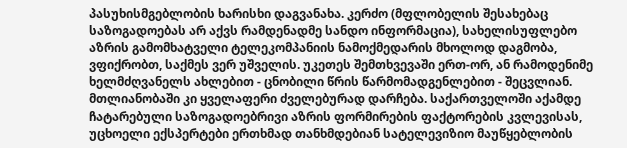პასუხისმგებლობის ხარისხი დაგვანახა. კერძო (მფლობელის შესახებაც საზოგადოებას არ აქვს რამდენადმე სანდო ინფორმაცია), სახელისუფლებო აზრის გამომხატველი ტელეკომპანიის ნამოქმედარის მხოლოდ დაგმობა, ვფიქრობთ, საქმეს ვერ უშველის. უკეთეს შემთხვევაში ერთ-ორ, ან რამოდენიმე ხელმძღვანელს ახლებით - ცნობილი წრის წარმომადგენლებით - შეცვლიან. მთლიანობაში კი ყველაფერი ძველებურად დარჩება. საქართველოში აქამდე ჩატარებული საზოგადოებრივი აზრის ფორმირების ფაქტორების კვლევისას, უცხოელი ექსპერტები ერთხმად თანხმდებიან სატელევიზიო მაუწყებლობის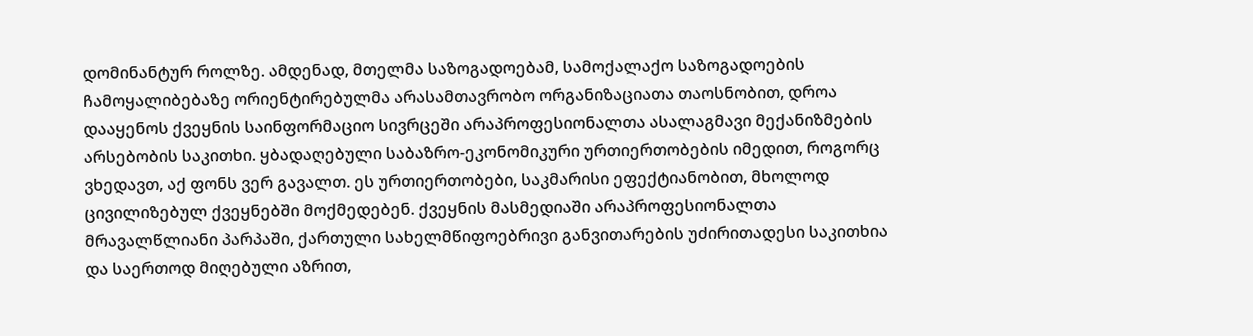დომინანტურ როლზე. ამდენად, მთელმა საზოგადოებამ, სამოქალაქო საზოგადოების ჩამოყალიბებაზე ორიენტირებულმა არასამთავრობო ორგანიზაციათა თაოსნობით, დროა დააყენოს ქვეყნის საინფორმაციო სივრცეში არაპროფესიონალთა ასალაგმავი მექანიზმების არსებობის საკითხი. ყბადაღებული საბაზრო-ეკონომიკური ურთიერთობების იმედით, როგორც ვხედავთ, აქ ფონს ვერ გავალთ. ეს ურთიერთობები, საკმარისი ეფექტიანობით, მხოლოდ ცივილიზებულ ქვეყნებში მოქმედებენ. ქვეყნის მასმედიაში არაპროფესიონალთა მრავალწლიანი პარპაში, ქართული სახელმწიფოებრივი განვითარების უძირითადესი საკითხია და საერთოდ მიღებული აზრით,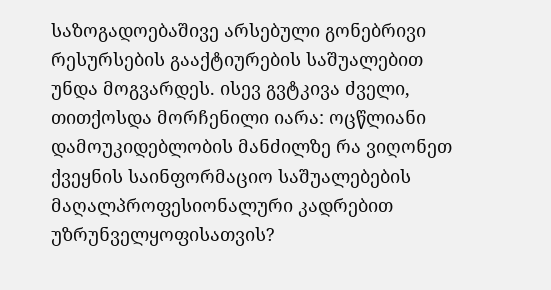საზოგადოებაშივე არსებული გონებრივი რესურსების გააქტიურების საშუალებით უნდა მოგვარდეს. ისევ გვტკივა ძველი, თითქოსდა მორჩენილი იარა: ოცწლიანი დამოუკიდებლობის მანძილზე რა ვიღონეთ ქვეყნის საინფორმაციო საშუალებების მაღალპროფესიონალური კადრებით უზრუნველყოფისათვის?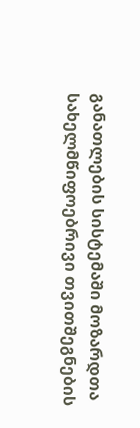განათლების სისტემაში მოზარდთა სახელმწიფოებრივი თვითშეგნების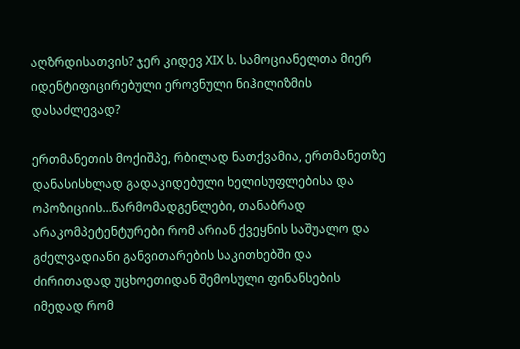აღზრდისათვის? ჯერ კიდევ XIX ს. სამოციანელთა მიერ იდენტიფიცირებული ეროვნული ნიჰილიზმის დასაძლევად?

ერთმანეთის მოქიშპე, რბილად ნათქვამია, ერთმანეთზე დანასისხლად გადაკიდებული ხელისუფლებისა და ოპოზიციის…წარმომადგენლები, თანაბრად არაკომპეტენტურები რომ არიან ქვეყნის საშუალო და გძელვადიანი განვითარების საკითხებში და ძირითადად უცხოეთიდან შემოსული ფინანსების იმედად რომ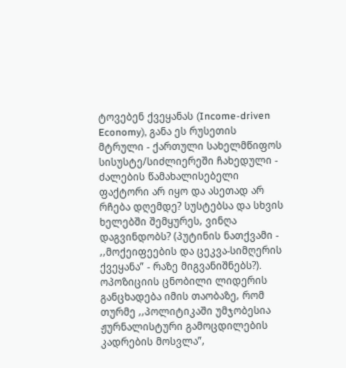ტოვებენ ქვეყანას (Income-driven Economy), განა ეს რუსეთის მტრული - ქართული სახელმწიფოს სისუსტე/სიძლიერეში ჩახედული - ძალების წამახალისებელი ფაქტორი არ იყო და ასეთად არ რჩება დღემდე? სუსტებსა და სხვის ხელებში შემყურეს, ვინღა დაგვინდობს? (პუტინის ნათქვამი - ,,მოქეიფეების და ცეკვა-სიმღერის ქვეყანა” - რაზე მიგვანიშნებს?). ოპოზიციის ცნობილი ლიდერის განცხადება იმის თაობაზე, რომ თურმე ,,პოლიტიკაში უმჯობესია ჟურნალისტური გამოცდილების კადრების მოსვლა”,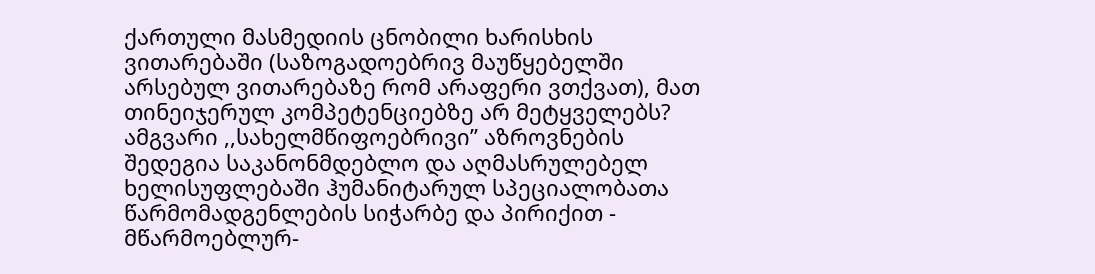ქართული მასმედიის ცნობილი ხარისხის ვითარებაში (საზოგადოებრივ მაუწყებელში არსებულ ვითარებაზე რომ არაფერი ვთქვათ), მათ თინეიჯერულ კომპეტენციებზე არ მეტყველებს? ამგვარი ,,სახელმწიფოებრივი” აზროვნების შედეგია საკანონმდებლო და აღმასრულებელ ხელისუფლებაში ჰუმანიტარულ სპეციალობათა წარმომადგენლების სიჭარბე და პირიქით - მწარმოებლურ-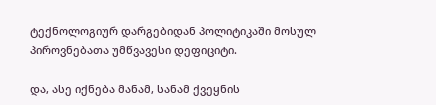ტექნოლოგიურ დარგებიდან პოლიტიკაში მოსულ პიროვნებათა უმწვავესი დეფიციტი.

და, ასე იქნება მანამ, სანამ ქვეყნის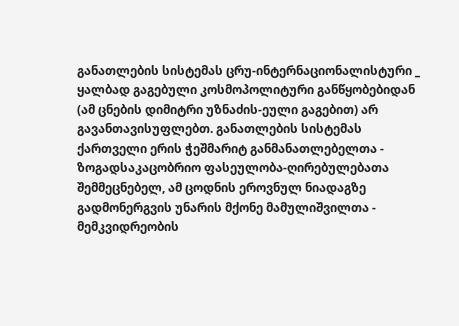განათლების სისტემას ცრუ-ინტერნაციონალისტური _ ყალბად გაგებული კოსმოპოლიტური განწყობებიდან (ამ ცნების დიმიტრი უზნაძის-ეული გაგებით) არ გავანთავისუფლებთ. განათლების სისტემას ქართველი ერის ჭეშმარიტ განმანათლებელთა - ზოგადსაკაცობრიო ფასეულობა-ღირებულებათა შემმეცნებელ, ამ ცოდნის ეროვნულ ნიადაგზე გადმონერგვის უნარის მქონე მამულიშვილთა - მემკვიდრეობის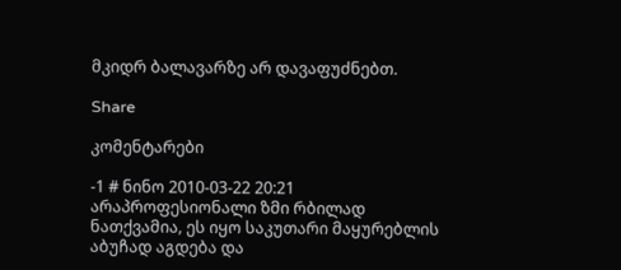მკიდრ ბალავარზე არ დავაფუძნებთ.

Share

კომენტარები

-1 # ნინო 2010-03-22 20:21
არაპროფესიონალი ზმი რბილად ნათქვამია, ეს იყო საკუთარი მაყურებლის აბუჩად აგდება და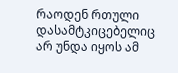რაოდენ რთული დასამტკიცებელიც არ უნდა იყოს ამ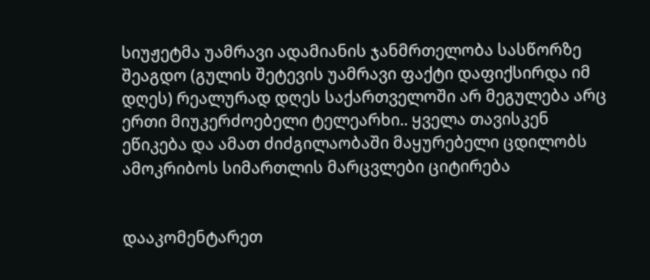სიუჟეტმა უამრავი ადამიანის ჯანმრთელობა სასწორზე შეაგდო (გულის შეტევის უამრავი ფაქტი დაფიქსირდა იმ დღეს) რეალურად დღეს საქართველოში არ მეგულება არც ერთი მიუკერძოებელი ტელეარხი.. ყველა თავისკენ ეწიკება და ამათ ძიძგილაობაში მაყურებელი ცდილობს ამოკრიბოს სიმართლის მარცვლები ციტირება


დააკომენტარეთ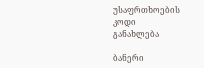უსაფრთხოების კოდი
განახლება

ბანერი